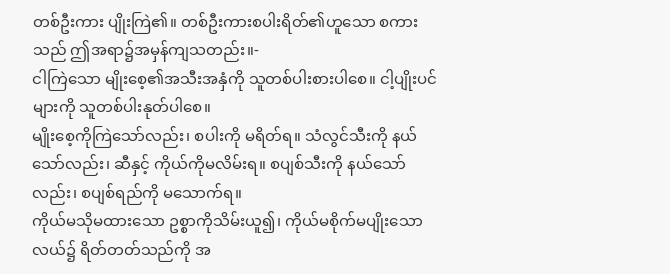တစ်ဦးကား ပျိုးကြဲ၏။ တစ်ဦးကားစပါးရိတ်၏ဟူသော စကားသည် ဤအရာ၌အမှန်ကျသတည်း။-
ငါကြဲသော မျိုးစေ့၏အသီးအနှံကို သူတစ်ပါးစားပါစေ။ ငါ့ပျိုးပင်များကို သူတစ်ပါးနုတ်ပါစေ။
မျိုးစေ့ကိုကြဲသော်လည်း၊ စပါးကို မရိတ်ရ။ သံလွင်သီးကို နယ်သော်လည်း၊ ဆီနှင့် ကိုယ်ကိုမလိမ်းရ။ စပျစ်သီးကို နယ်သော်လည်း၊ စပျစ်ရည်ကို မသောက်ရ။
ကိုယ်မသိုမထားသော ဥစ္စာကိုသိမ်းယူ၍၊ ကိုယ်မစိုက်မပျိုးသော လယ်၌ ရိတ်တတ်သည်ကို အ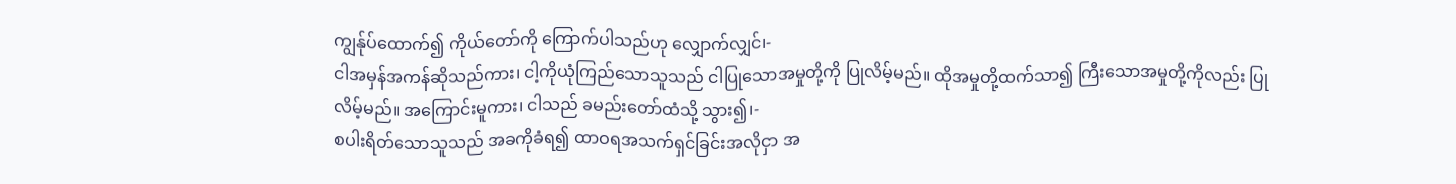ကျွန်ုပ်ထောက်၍ ကိုယ်တော်ကို ကြောက်ပါသည်ဟု လျှောက်လျှင်၊-
ငါအမှန်အကန်ဆိုသည်ကား၊ ငါ့ကိုယုံကြည်သောသူသည် ငါပြုသောအမှုတို့ကို ပြုလိမ့်မည်။ ထိုအမှုတို့ထက်သာ၍ ကြီးသောအမှုတို့ကိုလည်း ပြုလိမ့်မည်။ အကြောင်းမူကား၊ ငါသည် ခမည်းတော်ထံသို့ သွား၍၊-
စပါးရိတ်သောသူသည် အခကိုခံရ၍ ထာဝရအသက်ရှင်ခြင်းအလိုငှာ အ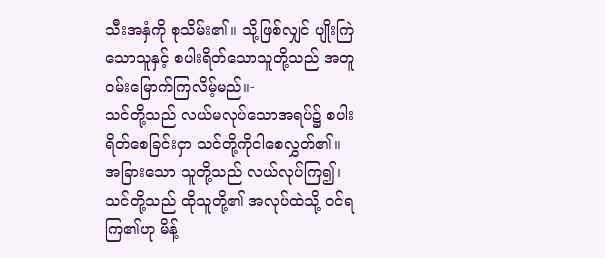သီးအနှံကို စုသိမ်း၏။ သို့ဖြစ်လျှင် ပျိုးကြဲသောသူနှင့် စပါးရိတ်သောသူတို့သည် အတူဝမ်းမြောက်ကြလိမ့်မည်။-
သင်တို့သည် လယ်မလုပ်သောအရပ်၌ စပါးရိတ်စေခြင်းငှာ သင်တို့ကိုငါစေလွှတ်၏။ အခြားသော သူတို့သည် လယ်လုပ်ကြ၍၊ သင်တို့သည် ထိုသူတို့၏ အလုပ်ထဲသို့ ဝင်ရကြ၏ဟု မိန့်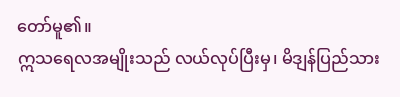တော်မူ၏။
ဣသရေလအမျိုးသည် လယ်လုပ်ပြီးမှ၊ မိဒျန်ပြည်သား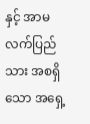နှင့် အာမလက်ပြည်သား အစရှိသော အရှေ့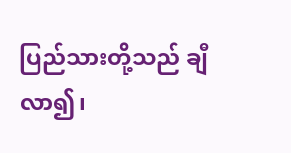ပြည်သားတို့သည် ချီလာ၍၊